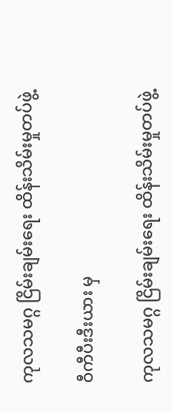ကုလသမဂ္ဂ ငြိမ်းချမ်းရေး ထိန်းသိမ်းမှုတပ်ဖွဲ့

ဝီကီပီးဒီးယား မှ

ကုလသမဂ္ဂ ငြိမ်းချမ်းရေး ထိန်းသိမ်းမှုတပ်ဖွဲ့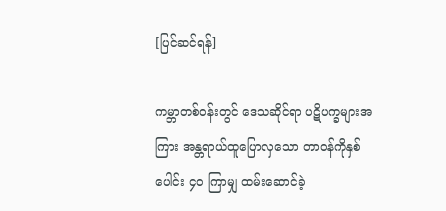[ပြင်ဆင်ရန်]

ကမ္ဘာတစ်ဝန်းတွင် ဒေသဆိုင်ရာ ပဋိပက္ခများအကြား အန္တရာယ်ထူပြောလှသော တာဝန်ကိုနှစ်ပေါင်း ၄ဝ ကြာမျှ ထမ်းဆောင်ခဲ့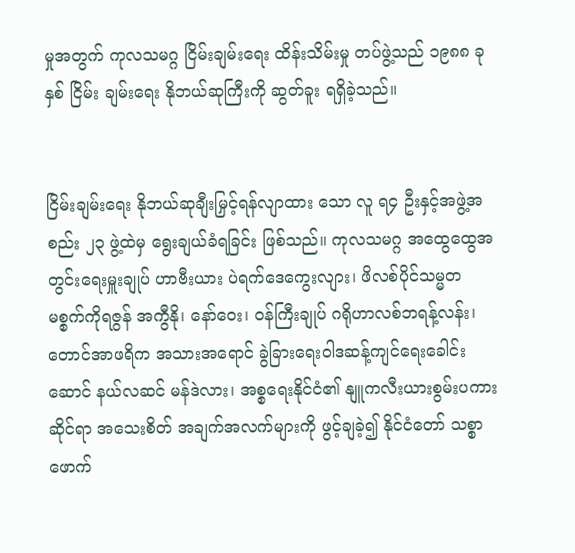မှုအတွက် ကုလသမဂ္ဂ ငြိမ်းချမ်းရေး ထိန်းသိမ်းမှု တပ်ဖွဲ့သည် ၁၉၈၈ ခုနှစ် ငြိမ်း ချမ်းရေး နိုဘယ်ဆုကြီးကို ဆွတ်ခူး ရရှိခဲ့သည်။


ငြိမ်းချမ်းရေး နိုဘယ်ဆုချီးမြှင့်ရန်လျာထား သော လူ ရ၄ ဦးနှင့်အဖွဲ့အစည်း ၂၃ ဖွဲ့ထဲမှ ရွေးချယ်ခံရခြင်း ဖြစ်သည်။ ကုလသမဂ္ဂ အထွေထွေအတွင်းရေးမှူးချုပ် ဟာဗီးယား ပဲရက်ဒေကွေးလျား၊ ဖိလစ်ပိုင်သမ္မတ မစ္စက်ကိုရဇွန် အကွီနို၊ နော်ဝေး၊ ဝန်ကြီးချုပ် ဂရိုဟာလစ်ဘရန့်လန်း၊ တောင်အာဖရိက အသားအရောင် ခွဲခြားရေးဝါဒဆန့်ကျင်ရေးခေါင်းဆောင် နယ်လဆင် မန်ဒဲလား၊ အစ္စရေးနိုင်ငံ၏ နျူကလီးယားစွမ်းပကား ဆိုင်ရာ အသေးစိတ် အချက်အလက်များကို ဖွင့်ချခဲ့၍ နိုင်ငံတော် သစ္စာဖောက်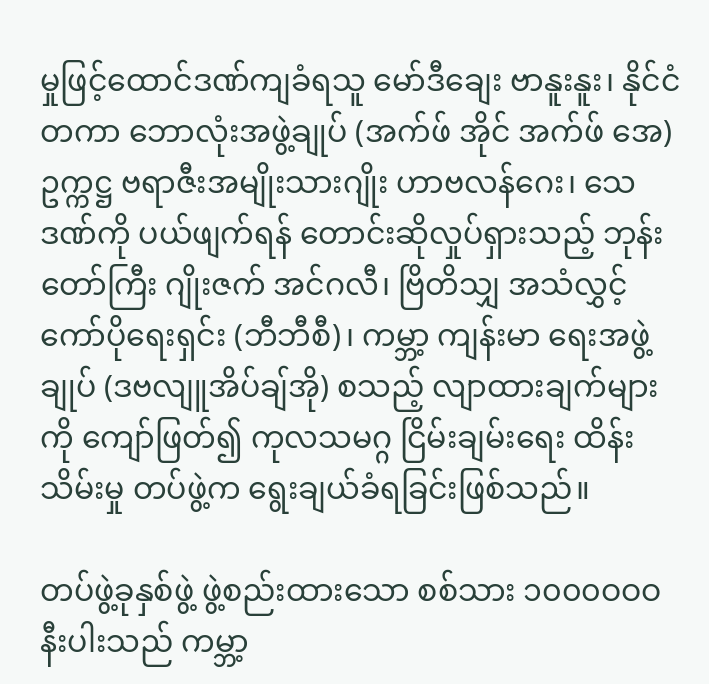မှုဖြင့်ထောင်ဒဏ်ကျခံရသူ မော်ဒီချေး ဗာနူးနူး၊ နိုင်ငံ တကာ ဘောလုံးအဖွဲ့ချုပ် (အက်ဖ် အိုင် အက်ဖ် အေ) ဥက္ကဋ္ဌ ဗရာဇီးအမျိုးသားဂျိုး ဟာဗလန်ဂေး၊ သေဒဏ်ကို ပယ်ဖျက်ရန် တောင်းဆိုလှုပ်ရှားသည့် ဘုန်းတော်ကြီး ဂျိုးဇက် အင်ဂလီ၊ ဗြိတိသျှ အသံလွှင့်ကော်ပိုရေးရှင်း (ဘီဘီစီ)၊ ကမ္ဘာ့ ကျန်းမာ ရေးအဖွဲ့ချုပ် (ဒဗလျူအိပ်ချ်အို) စသည့် လျာထားချက်များကို ကျော်ဖြတ်၍ ကုလသမဂ္ဂ ငြိမ်းချမ်းရေး ထိန်းသိမ်းမှု တပ်ဖွဲ့က ရွေးချယ်ခံရခြင်းဖြစ်သည်။

တပ်ဖွဲ့ခုနှစ်ဖွဲ့ ဖွဲ့စည်းထားသော စစ်သား ၁၀၀၀ဝဝဝ နီးပါးသည် ကမ္ဘာ့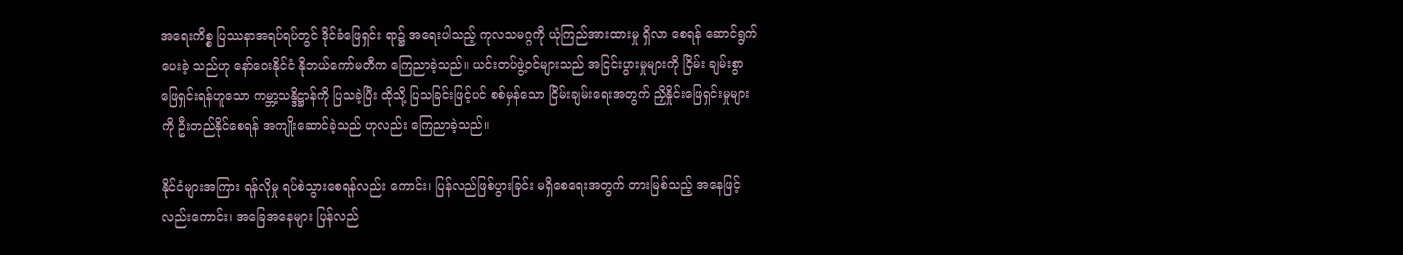အရေးကိစ္စ ပြဿနာအရပ်ရပ်တွင် ဒိုင်ခံဖြေရှင်း ရာ၌ အရေးပါသည့် ကုလသမဂ္ဂကို ယုံကြည်အားထားမှု ရှိလာ စေရန် ဆောင်ရွက်ပေးခဲ့ သည်ဟု နော်ဝေးနိုင်ငံ နိုဘယ်ကော်မတီက ကြေညာခဲ့သည်။ ယင်းတပ်ဖွဲ့ဝင်များသည် အငြင်းပွားမှုများကို ငြိမ်း ချမ်းစွာ ဖြေရှင်းရန်ဟူသော ကမ္ဘာ့သန္ဒိဋ္ဌာန်ကို ပြသခဲ့ပြီး ထိုသို့ ပြသခြင်းဖြင့်ပင် စစ်မှန်သော ငြိမ်းချမ်းရေးအတွက် ညှိနှိုင်းဖြေရှင်းမှုများကို ဦးတည်နိုင်စေရန် အကျိုးဆောင်ခဲ့သည် ဟုလည်း ကြေညာခဲ့သည်။

နိုင်ငံများအကြား ရန်လိုမှု ရပ်စဲသွားစေရန်လည်း ကောင်း၊ ပြန်လည်ဖြစ်ပွားခြင်း မရှိစေရေးအတွက် တားမြစ်သည့် အနေဖြင့်လည်းကောင်း၊ အခြေအနေများ ပြန်လည်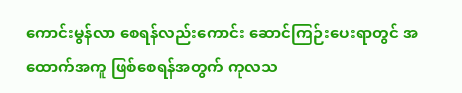ကောင်းမွန်လာ စေရန်လည်းကောင်း ဆောင်ကြဉ်းပေးရာတွင် အထောက်အကူ ဖြစ်စေရန်အတွက် ကုလသ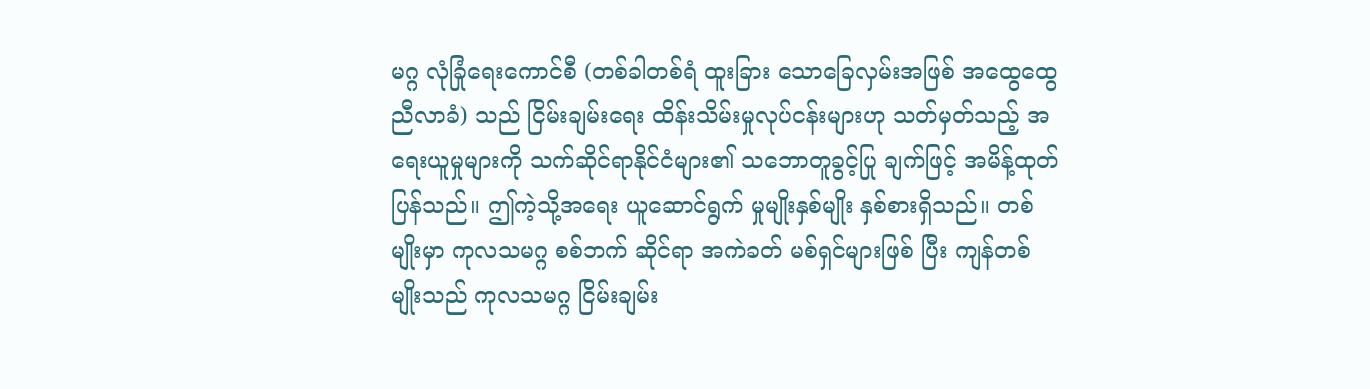မဂ္ဂ လုံခြုံရေးကောင်စီ (တစ်ခါတစ်ရံ ထူးခြား သောခြေလှမ်းအဖြစ် အထွေထွေ ညီလာခံ) သည် ငြိမ်းချမ်းရေး ထိန်းသိမ်းမှုလုပ်ငန်းများဟု သတ်မှတ်သည့် အရေးယူမှုများကို သက်ဆိုင်ရာနိုင်ငံများ၏ သဘောတူခွင့်ပြု ချက်ဖြင့် အမိန့်ထုတ်ပြန်သည်။ ဤကဲ့သို့အရေး ယူဆောင်ရွက် မှုမျိုးနှစ်မျိုး နှစ်စားရှိသည်။ တစ်မျိုးမှာ ကုလသမဂ္ဂ စစ်ဘက် ဆိုင်ရာ အကဲခတ် မစ်ရှင်များဖြစ် ပြီး ကျန်တစ်မျိုးသည် ကုလသမဂ္ဂ ငြိမ်းချမ်း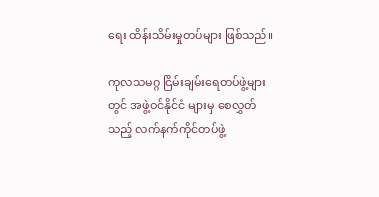ရေး ထိန်းသိမ်းမှုတပ်များ ဖြစ်သည်။

ကုလသမဂ္ဂ ငြိမ်းချမ်းရေတပ်ဖွဲ့များတွင် အဖွဲ့ဝင်နိုင်ငံ များမှ စေလွှတ်သည့် လက်နက်ကိုင်တပ်ဖွဲ့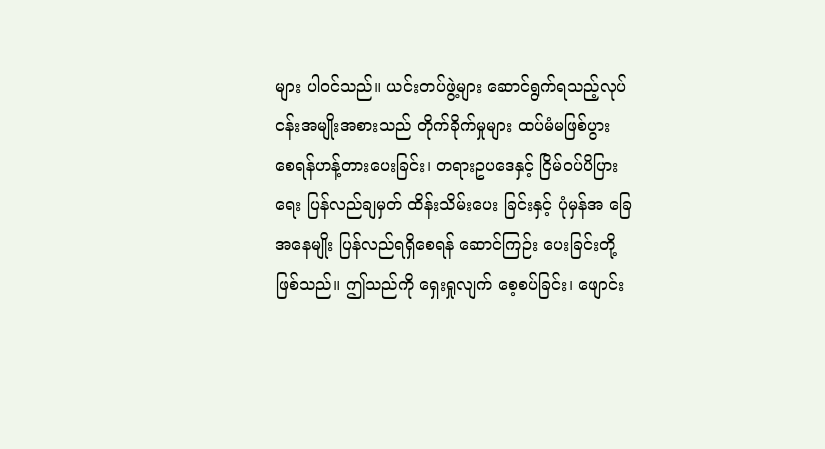များ ပါဝင်သည်။ ယင်းတပ်ဖွဲ့များ ဆောင်ရွက်ရသည့်လုပ်ငန်းအမျိုးအစားသည် တိုက်ခိုက်မှုများ ထပ်မံမဖြစ်ပွား စေရန်ဟန့်တားပေးခြင်း၊ တရားဥပဒေနှင့် ငြိမ်ဝပ်ပိပြားရေး ပြန်လည်ချမှတ် ထိန်းသိမ်းပေး ခြင်းနှင့် ပုံမှန်အ ခြေအနေမျိုး ပြန်လည်ရရှိစေရန် ဆောင်ကြဉ်း ပေးခြင်းတို့ ဖြစ်သည်။ ဤသည်ကို ရှေးရှုလျက် စေ့စပ်ခြင်း၊ ဖျောင်း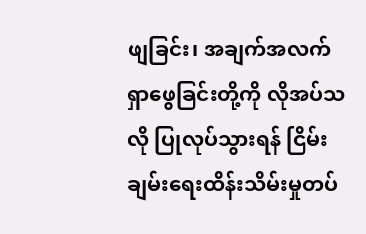ဖျခြင်း၊ အချက်အလက်ရှာဖွေခြင်းတို့ကို လိုအပ်သလို ပြုလုပ်သွားရန် ငြိမ်းချမ်းရေးထိန်းသိမ်းမှုတပ်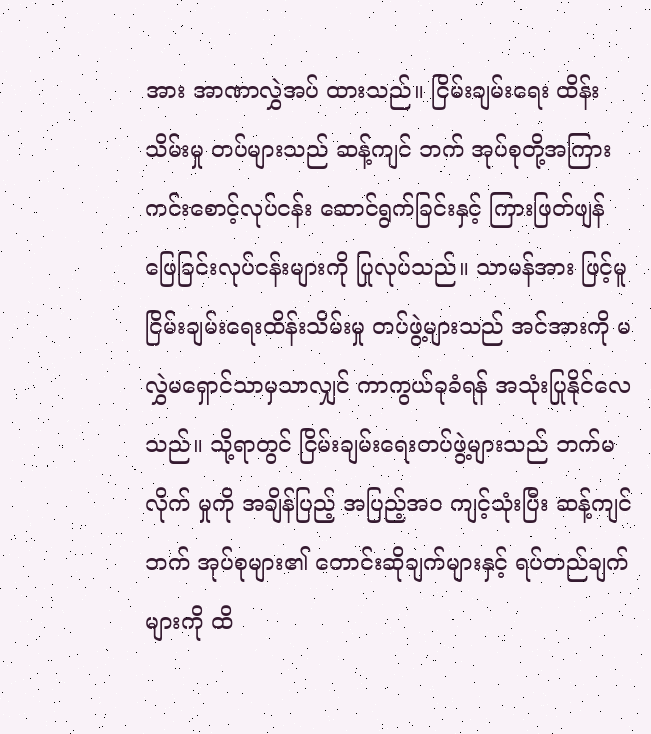အား အာဏာလွှဲအပ် ထားသည်။ ငြိမ်းချမ်းရေး ထိန်းသိမ်းမှု တပ်များသည် ဆန့်ကျင် ဘက် အုပ်စုတို့အကြား ကင်းစောင့်လုပ်ငန်း ဆောင်ရွက်ခြင်းနှင့် ကြားဖြတ်ဖျန်ဖြေခြင်းလုပ်ငန်းများကို ပြုလုပ်သည်။ သာမန်အား ဖြင့်မူ ငြိမ်းချမ်းရေးထိန်းသိမ်းမှု တပ်ဖွဲ့များသည် အင်အားကို မလွှဲမရှောင်သာမှသာလျှင် ကာကွယ်ခုခံရန် အသုံးပြုနိုင်လေ သည်။ သို့ရာတွင် ငြိမ်းချမ်းရေးတပ်ဖွဲ့များသည် ဘက်မလိုက် မှုကို အချိန်ပြည့် အပြည့်အဝ ကျင့်သုံးပြီး ဆန့်ကျင်ဘက် အုပ်စုများ၏ တောင်းဆိုချက်များနှင့် ရပ်တည်ချက်များကို ထိ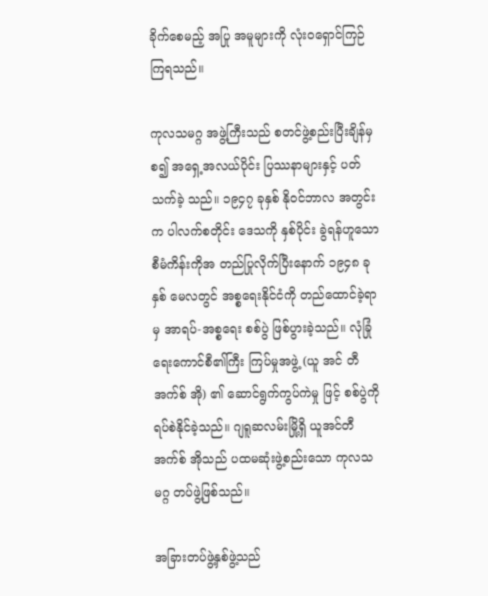ခိုက်စေမည့် အပြု အမူများကို လုံးဝရှောင်ကြဉ်ကြရသည်။

ကုလသမဂ္ဂ အဖွဲ့ကြီးသည် စတင်ဖွဲ့စည်းပြီးချိန်မှစ၍ အရှေ့အလယ်ပိုင်း ပြဿနာများနှင့် ပတ်သက်ခဲ့ သည်။ ၁၉၄၇ ခုနှစ် နိုဝင်ဘာလ အတွင်းက ပါလက်စတိုင်း ဒေသကို နှစ်ပိုင်း ခွဲရန်ဟူသော စီမံကိန်းကိုအ တည်ပြုလိုက်ပြီးနောက် ၁၉၄၈ ခုနှစ် မေလတွင် အစ္စရေးနိုင်ငံကို တည်ထောင်ခဲ့ရာမှ အာရပ်-အစ္စရေး စစ်ပွဲ ဖြစ်ပွားခဲ့သည်။ လုံခြုံရေးကောင်စီ၏ကြီး ကြပ်မှုအဖွဲ့ (ယူ အင် တီ အက်စ် အို) ၏ ဆောင်ရွက်ကွပ်ကဲမှု ဖြင့် စစ်ပွဲကို ရပ်စဲနိုင်ခဲ့သည်။ ဂျရူဆလမ်းမြို့ရှိ ယူအင်တီအက်စ် အိုသည် ပထမဆုံးဖွဲ့စည်းသော ကုလသမဂ္ဂ တပ်ဖွဲ့ဖြစ်သည်။

အခြားတပ်ဖွဲ့နှစ်ဖွဲ့သည်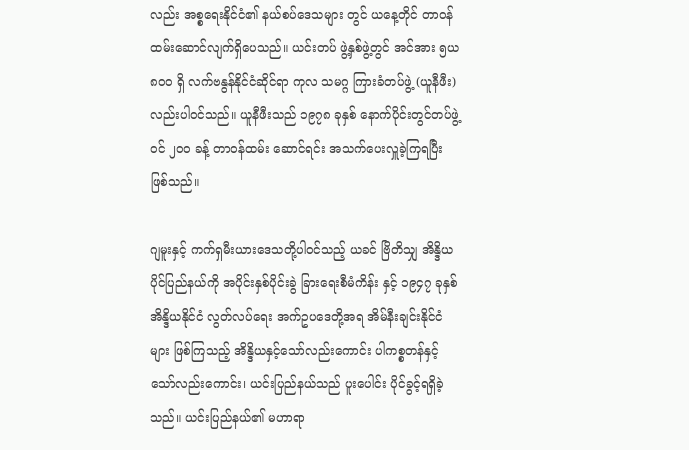လည်း အစ္စရေးနိုင်ငံ၏ နယ်စပ်ဒေသများ တွင် ယနေ့တိုင် တာဝန်ထမ်းဆောင်လျက်ရှိပေသည်။ ယင်းတပ် ဖွဲ့နှစ်ဖွဲ့တွင် အင်အား ၅ယ၈ဝဝ ရှိ လက်ဗနွန်နိုင်ငံဆိုင်ရာ ကုလ သမဂ္ဂ ကြားခံတပ်ဖွဲ့ (ယူနီဖီး) လည်းပါဝင်သည်။ ယူနီဖီးသည် ၁၉၇၈ ခုနှစ် နောက်ပိုင်းတွင်တပ်ဖွဲ့ဝင် ၂ဝဝ ခန့် တာဝန်ထမ်း ဆောင်ရင်း အသက်ပေးလှူခဲ့ကြရပြီး ဖြစ်သည်။

ဂျမူးနှင့် ကက်ရှမီးယားဒေသတို့ပါဝင်သည့် ယခင် ဗြိတိသျှ အိန္ဒိယပိုင်ပြည်နယ်ကို အပိုင်းနှစ်ပိုင်းခွဲ ခြားရေးစီမံကိန်း နှင့် ၁၉၄၇ ခုနှစ် အိန္ဒိယနိုင်ငံ လွတ်လပ်ရေး အက်ဥပဒေတို့အရ အိမ်နီးချင်းနိုင်ငံများ ဖြစ်ကြသည့် အိန္ဒိယနှင့်သော်လည်းကောင်း ပါကစ္စတန်နှင့်သော်လည်းကောင်း၊ ယင်းပြည်နယ်သည် ပူးပေါင်း ပိုင်ခွင့်ရရှိခဲ့သည်။ ယင်းပြည်နယ်၏ မဟာရာ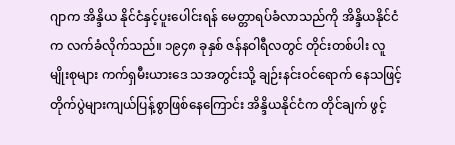ဂျာက အိန္ဒိယ နိုင်ငံနှင့်ပူးပေါင်းရန် မေတ္တာရပ်ခံလာသည်ကို အိန္ဒိယနိုင်ငံက လက်ခံလိုက်သည်။ ၁၉၄၈ ခုနှစ် ဇန်နဝါရီလတွင် တိုင်းတစ်ပါး လူမျိုးစုများ ကက်ရှမီးယားဒေ သအတွင်းသို့ ချဉ်းနင်းဝင်ရောက် နေသဖြင့် တိုက်ပွဲများကျယ်ပြန့်စွာဖြစ်နေကြောင်း အိန္ဒိယနိုင်ငံက တိုင်ချက် ဖွင့်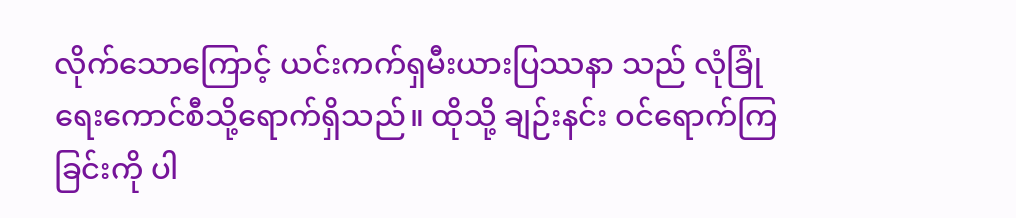လိုက်သောကြောင့် ယင်းကက်ရှမီးယားပြဿနာ သည် လုံခြုံရေးကောင်စီသို့ရောက်ရှိသည်။ ထိုသို့ ချဉ်းနင်း ဝင်ရောက်ကြခြင်းကို ပါ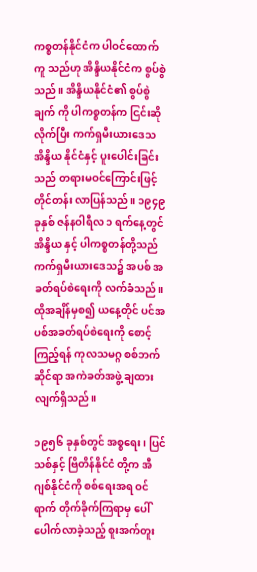ကစ္စတန်နိုင်ငံက ပါဝင်ထောက်ကူ သည်ဟု အိန္ဒိယနိုင်ငံက စွပ်စွဲသည်။ အိန္ဒိယနိုင်ငံ၏ စွပ်စွဲချက် ကို ပါကစ္စတန်က ငြင်းဆိုလိုက်ပြီး ကက်ရှမီးယားဒေသ အိန္ဒိယ နိုင်ငံနှင့် ပူးပေါင်းခြင်းသည် တရားမဝင်ကြောင်းဖြင့် တိုင်တန်း လာပြန်သည်။ ၁၉၄၉ ခုနှစ် ဇန်နဝါရီလ ၁ ရက်နေ့တွင် အိန္ဒိယ နှင့် ပါကစ္စတန်တို့သည် ကက်ရှမီးယားဒေသ၌ အပစ် အခတ်ရပ်စဲရေးကို လက်ခံသည်။ ထိုအချိန်မှစ၍ ယနေ့တိုင် ပင်အပစ်အခတ်ရပ်စဲရေးကို စောင့်ကြည့်ရန် ကုလသမဂ္ဂ စစ်ဘက်ဆိုင်ရာ အကဲခတ်အဖွဲ့ ချထားလျက်ရှိသည်။

၁၉၅၆ ခုနှစ်တွင် အစ္စရေး၊ ပြင်သစ်နှင့် ဗြိတိန်နိုင်ငံ တို့က အီဂျစ်နိုင်ငံကို စစ်ရေးအရ ဝင်ရာက် တိုက်ခိုက်ကြရာမှ ပေါ်ပေါက်လာခဲ့သည့် စူးအက်တူး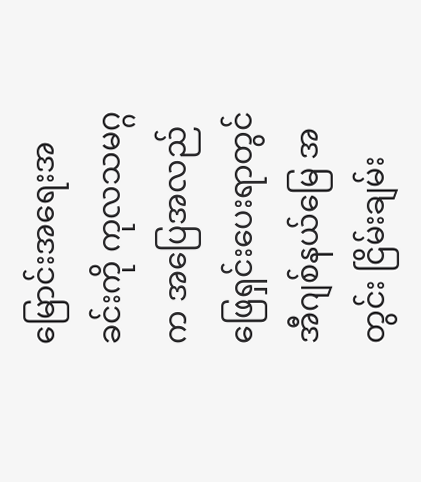မြောင်းအရေးအခင်းကို ကုလသမဂ္ဂက အပြေအလည် ဖြေရှင်းပေးရာတွင် အီဂျစ်နယ်မြေ အတွင်း ငြိမ်းချမ်း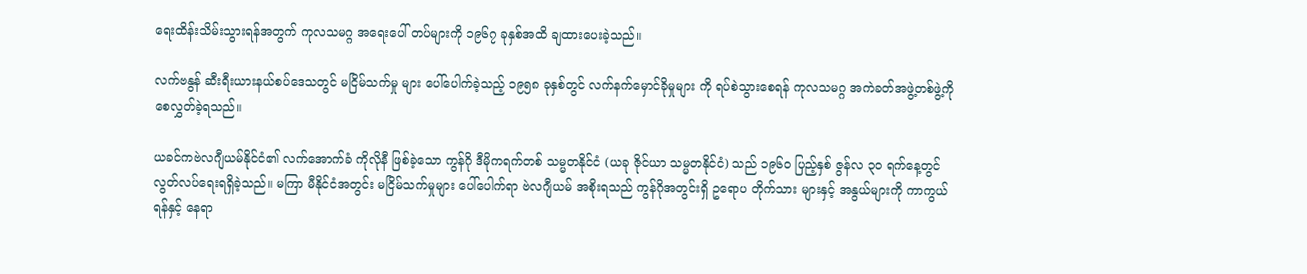ရေးထိန်းသိမ်းသွားရန်အတွက် ကုလသမဂ္ဂ အရေးပေါ် တပ်များကို ၁၉၆၇ ခုနှစ်အထိ ချထားပေးခဲ့သည်။

လက်ဗနွန် ဆီးရီးယားနယ်စပ်ဒေသတွင် မငြိမ်သက်မှု များ ပေါ်ပေါက်ခဲ့သည့် ၁၉၅၈ ခုနှစ်တွင် လက်နက်မှောင်ခိုမှုများ ကို ရပ်စဲသွားစေရန် ကုလသမဂ္ဂ အကဲခတ်အဖွဲ့တစ်ဖွဲ့ကို စေလွှတ်ခဲ့ရသည်။

ယခင်ကဗဲလဂျီယမ်နိုင်ငံ၏ လက်အောက်ခံ ကိုလိုနီ ဖြစ်ခဲ့သော ကွန်ဂို ဒီမိုကရက်တစ် သမ္မတနိုင်ငံ (ယခု ဇိုင်ယာ သမ္မတနိုင်ငံ) သည် ၁၉၆ဝ ပြည့်နှစ် ဇွန်လ ၃ဝ ရက်နေ့တွင် လွတ်လပ်ရေးရရှိခဲ့သည်။ မကြာ မီနိုင်ငံအတွင်း မငြိမ်သက်မှုများ ပေါ်ပေါက်ရာ ဗဲလဂျီယမ် အစိုးရသည် ကွန်ဂိုအတွင်းရှိ ဥရောပ တိုက်သား များနှင့် အနွယ်များကို ကာကွယ်ရန်နှင့် နေရာ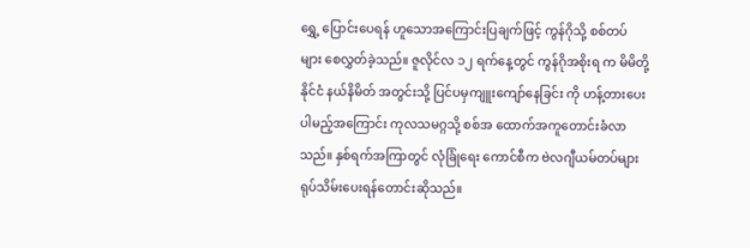ရွှေ့ ပြောင်းပေရန် ဟူသောအကြောင်းပြချက်ဖြင့် ကွန်ဂိုသို့ စစ်တပ် များ စေလွှတ်ခဲ့သည်။ ဇူလိုင်လ ၁၂ ရက်နေ့တွင် ကွန်ဂိုအစိုးရ က မိမိတို့နိုင်ငံ နယ်နိမိတ် အတွင်းသို့ ပြင်ပမှကျူးကျော်နေခြင်း ကို ဟန့်တားပေးပါမည့်အကြောင်း ကုလသမဂ္ဂသို့ စစ်အ ထောက်အကူတောင်းခံလာသည်။ နှစ်ရက်အကြာတွင် လုံခြုံရေး ကောင်စီက ဗဲလဂျီယမ်တပ်များ ရုပ်သိမ်းပေးရန်တောင်းဆိုသည်။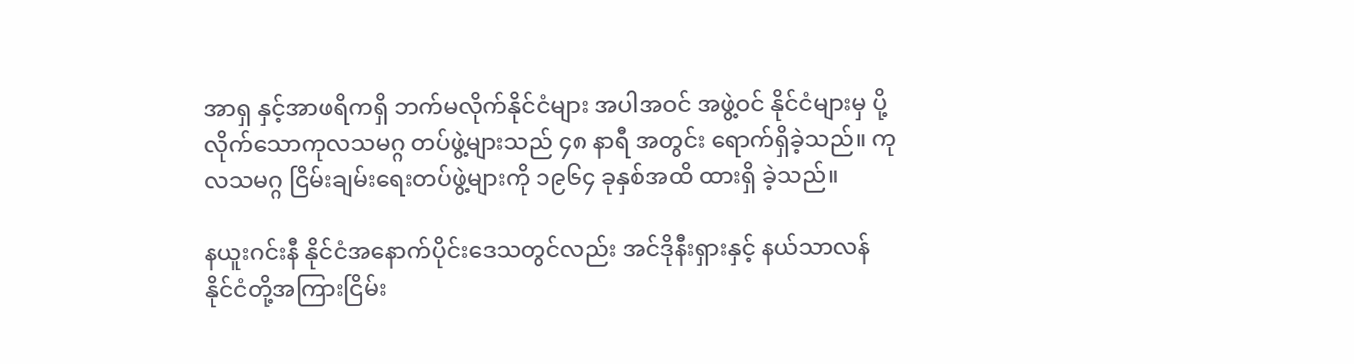အာရှ နှင့်အာဖရိကရှိ ဘက်မလိုက်နိုင်ငံများ အပါအဝင် အဖွဲ့ဝင် နိုင်ငံများမှ ပို့လိုက်သောကုလသမဂ္ဂ တပ်ဖွဲ့များသည် ၄၈ နာရီ အတွင်း ရောက်ရှိခဲ့သည်။ ကုလသမဂ္ဂ ငြိမ်းချမ်းရေးတပ်ဖွဲ့များကို ၁၉၆၄ ခုနှစ်အထိ ထားရှိ ခဲ့သည်။

နယူးဂင်းနီ နိုင်ငံအနောက်ပိုင်းဒေသတွင်လည်း အင်ဒိုနီးရှားနှင့် နယ်သာလန် နိုင်ငံတို့အကြားငြိမ်း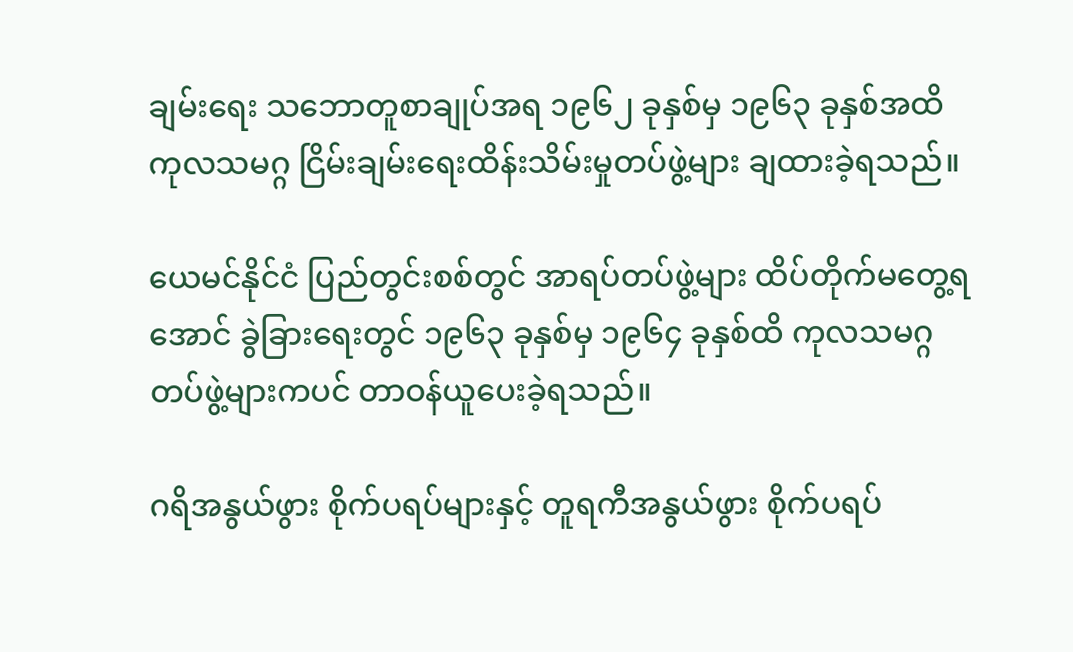ချမ်းရေး သဘောတူစာချုပ်အရ ၁၉၆၂ ခုနှစ်မှ ၁၉၆၃ ခုနှစ်အထိ ကုလသမဂ္ဂ ငြိမ်းချမ်းရေးထိန်းသိမ်းမှုတပ်ဖွဲ့များ ချထားခဲ့ရသည်။

ယေမင်နိုင်ငံ ပြည်တွင်းစစ်တွင် အာရပ်တပ်ဖွဲ့များ ထိပ်တိုက်မတွေ့ရအောင် ခွဲခြားရေးတွင် ၁၉၆၃ ခုနှစ်မှ ၁၉၆၄ ခုနှစ်ထိ ကုလသမဂ္ဂ တပ်ဖွဲ့များကပင် တာဝန်ယူပေးခဲ့ရသည်။

ဂရိအနွယ်ဖွား စိုက်ပရပ်များနှင့် တူရကီအနွယ်ဖွား စိုက်ပရပ်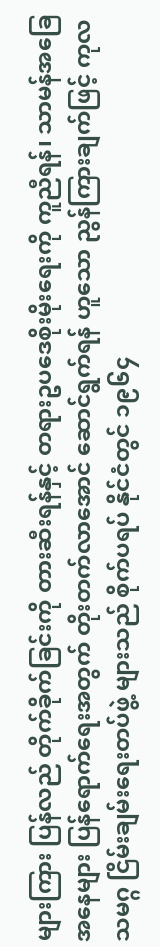များကြား ပြန်လည် တိုက်ခိုက်ခြင်းကို တားဆီးရန်နှင့် တရားဥပဒေစိုးမိုးရေးကို ကူညီရန်၊ သာမန်အခြေအနေများ ပြန်ရောက်ရေးအတွက် တိုးတက်လာအောင် ဆောင်ရွက်ရန် ဟူသော ညွန်ကြားချက်ဖြင့် ကုလသမဂ္ဂ ငြိမ်းချမ်းရေးတပ်ဖွဲ့ များသည် စိုက်ပရပ် နိုင်ငံတွင် ၁၉၆၄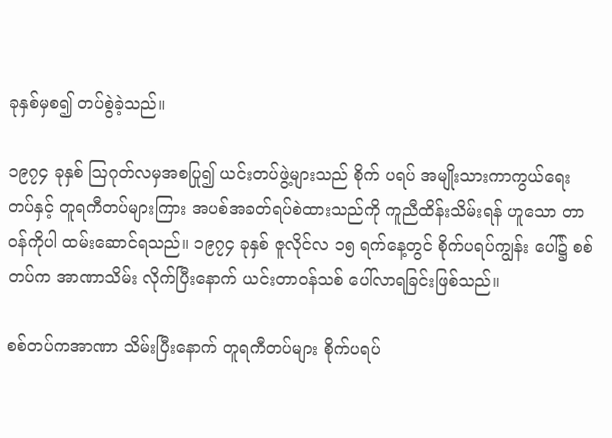ခုနှစ်မှစ၍ တပ်စွဲခဲ့သည်။

၁၉၇၄ ခုနှစ် ဩဂုတ်လမှအစပြု၍ ယင်းတပ်ဖွဲ့များသည် စိုက် ပရပ် အမျိုးသားကာကွယ်ရေးတပ်နှင့် တူရကီတပ်များကြား အပစ်အခတ်ရပ်စဲထားသည်ကို ကူညီထိန်းသိမ်းရန် ဟူသော တာဝန်ကိုပါ ထမ်းဆောင်ရသည်။ ၁၉၇၄ ခုနှစ် ဇူလိုင်လ ၁၅ ရက်နေ့တွင် စိုက်ပရပ်ကျွန်း ပေါ်၌ စစ်တပ်က အာဏာသိမ်း လိုက်ပြီးနောက် ယင်းတာဝန်သစ် ပေါ်လာရခြင်းဖြစ်သည်။

စစ်တပ်ကအာဏာ သိမ်းပြီးနောက် တူရကီတပ်များ စိုက်ပရပ်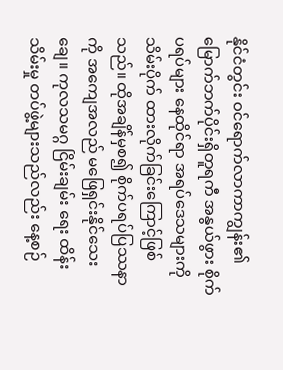နိုင်ငံတွင်း ဝင်ရောက်လာကာကျွန်း၏ မြောက်ဘက်ပိုင်းရှိတူရကီ အနွယ်ဖွား စိုက်ပရပ်များ နေထိုင်ရာ အရပ်ဒေသများကိုသိမ်းပိုက် ထားလိုက်ခြင်းကြောင့်ဖြစ်သည်။ ထိုအချိန်မှစ၍ စိုက်ပရပ်ပြဿနာ ကို အကျေအလည် မဖြေရှင်းနိုင်သေးချေ။ ကုလသမဂ္ဂ ငြိမ်းချမ်း ရေး ထိန်းသိမ်းမှု တပ်ဖွဲ့များသည်လည်း နေ့စဉ်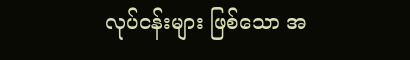လုပ်ငန်းများ ဖြစ်သော အ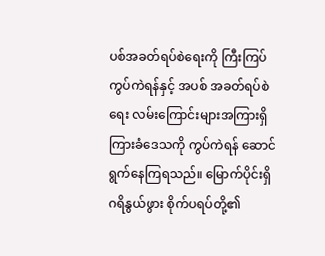ပစ်အခတ်ရပ်စဲရေးကို ကြီးကြပ်ကွပ်ကဲရန်နှင့် အပစ် အခတ်ရပ်စဲရေး လမ်းကြောင်းများအကြားရှိ ကြားခံဒေသကို ကွပ်ကဲရန် ဆောင်ရွက်နေကြရသည်။ မြောက်ပိုင်းရှိ ဂရိနွယ်ဖွား စိုက်ပရပ်တို့၏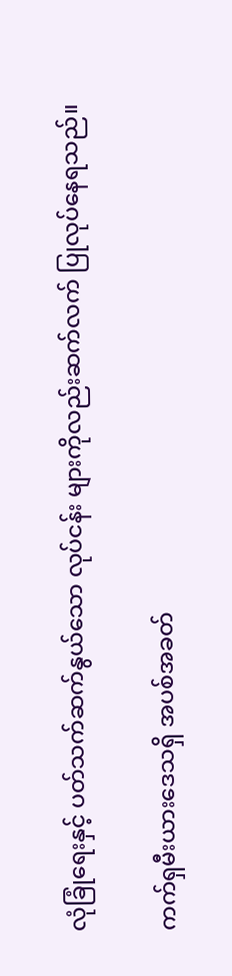လုံခြုံရေးနှင့် ပတ်သက်ဆက်နွယ်သော လုပ်ငန်း များကိုလည်းဆက်လက် ပြုလုပ်နေရသည်။

ကက်ရှမီးယားဒေသရှိ အပစ်အခတ်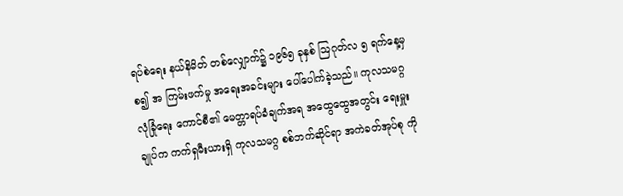ရပ်စဲရေး နယ်နိမိတ် တစ်လျှောက်၌ ၁၉၆၅ ခုနှစ် ဩဂုတ်လ ၅ ရက်နေ့မှစ၍ အ ကြမ်းဖက်မှု အရေးအခင်းများ ပေါ်ပေါက်ခဲ့သည်။ ကုလသမဂ္ဂ လုံခြုံရေး ကောင်စီ၏ မေတ္တာရပ်ခံချက်အရ အထွေထွေအတွင်း ရေးမှူးချုပ်က ကက်ရှမီးယားရှိ ကုလသမဂ္ဂ စစ်ဘက်ဆိုင်ရာ အကဲခတ်အုပ်စု ကို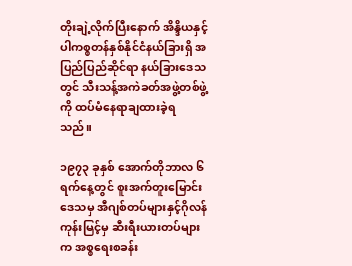တိုးချဲ့လိုက်ပြီးနောက် အိန္ဒိယနှင့် ပါကစ္စတန်နှစ်နိုင်ငံနယ်ခြားရှိ အပြည်ပြည်ဆိုင်ရာ နယ်ခြားဒေသ တွင် သီးသန့်အကဲခတ်အဖွဲ့တစ်ဖွဲ့ကို ထပ်မံနေရာချထားခဲ့ရ သည်။

၁၉၇၃ ခုနှစ် အောက်တိုဘာလ ၆ ရက်နေ့တွင် စူးအက်တူးမြောင်းဒေသမှ အီဂျစ်တပ်များနှင့်ဂိုလန် ကုန်းမြင့်မှ ဆီးရီးယားတပ်များက အစ္စရေးစခန်း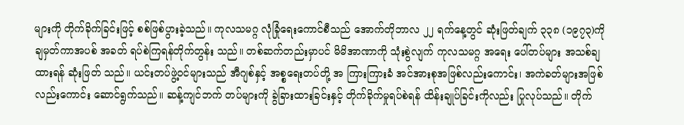များကို တိုက်ခိုက်ခြင်းဖြင့် စစ်ဖြစ်ပွားခဲ့သည်။ ကုလသမဂ္ဂ လုံခြုံရေးကောင်စီသည် အောက်တိုဘာလ ၂၂ ရက်နေ့တွင် ဆုံးဖြတ်ချက် ၃၃၈ (၁၉၇၃)ကို ချမှတ်ကာအပစ် အခတ် ရပ်စဲကြရန်တိုက်တွန်း သည်။ တစ်ဆက်တည်းမှာပင် မိမိအာဏာကို သုံးစွဲလျက် ကုလသမဂ္ဂ အရေး ပေါ်တပ်များ အသစ်ချထားရန် ဆုံးဖြတ် သည်။ ယင်းတပ်ဖွဲ့ဝင်များသည် အီဂျစ်နှင့် အစ္စရေးတပ်တို့ အ ကြားကြားခံ အင်အားစုအဖြစ်လည်းကောင်း၊ အကဲခတ်များအဖြစ် လည်းကောင်း ဆောင်ရွက်သည်။ ဆန့်ကျင်ဘက် တပ်များကို ခွဲခြားထားခြင်းနှင့် တိုက်ခိုက်မှုရပ်စဲရန် ထိန်းချုပ်ခြင်းကိုလည်း ပြုလုပ်သည်။ တိုက်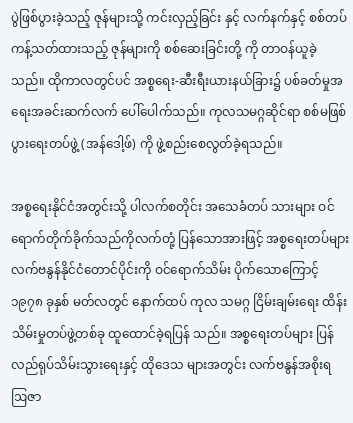ပွဲဖြစ်ပွားခဲ့သည့် ဇုန်များသို့ ကင်းလှည့်ခြင်း နှင့် လက်နက်နှင့် စစ်တပ်ကန့်သတ်ထားသည့် ဇုန်များကို စစ်ဆေးခြင်းတို့ ကို တာဝန်ယူခဲ့သည်။ ထိုကာလတွင်ပင် အစ္စရေး-ဆီးရီးယားနယ်ခြား၌ ပစ်ခတ်မှုအရေးအခင်းဆက်လက် ပေါ်ပေါက်သည်။ ကုလသမဂ္ဂဆိုင်ရာ စစ်မဖြစ်ပွားရေးတပ်ဖွဲ့ (အန်ဒေါ့ဖ်) ကို ဖွဲ့စည်းစေလွတ်ခဲ့ရသည်။

အစ္စရေးနိုင်ငံအတွင်းသို့ ပါလက်စတိုင်း အသေခံတပ် သားများ ဝင်ရောက်တိုက်ခိုက်သည်ကိုလက်တုံ့ ပြန်သောအားဖြင့် အစ္စရေးတပ်များ လက်ဗနွန်နိုင်ငံတောင်ပိုင်းကို ဝင်ရောက်သိမ်း ပိုက်သောကြောင့် ၁၉၇၈ ခုနှစ် မတ်လတွင် နောက်ထပ် ကုလ သမဂ္ဂ ငြိမ်းချမ်းရေး ထိန်းသိမ်းမှုတပ်ဖွဲ့တစ်ခု ထူထောင်ခဲ့ရပြန် သည်။ အစ္စရေးတပ်များ ပြန်လည်ရုပ်သိမ်းသွားရေးနှင့် ထိုဒေသ များအတွင်း လက်ဗနွန်အစိုးရ ဩဇာ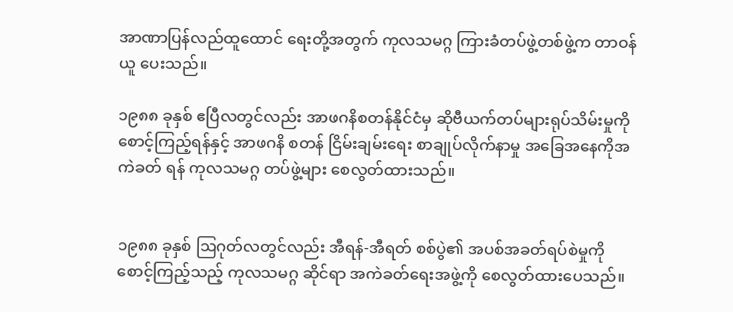အာဏာပြန်လည်ထူထောင် ရေးတို့အတွက် ကုလသမဂ္ဂ ကြားခံတပ်ဖွဲ့တစ်ဖွဲ့က တာဝန်ယူ ပေးသည်။

၁၉၈၈ ခုနှစ် ဧပြီလတွင်လည်း အာဖဂနိစတန်နိုင်ငံမှ ဆိုဗီယက်တပ်များရုပ်သိမ်းမှုကို စောင့်ကြည့်ရန်နှင့် အာဖဂနိ စတန် ငြိမ်းချမ်းရေး စာချုပ်လိုက်နာမှု အခြေအနေကိုအကဲခတ် ရန် ကုလသမဂ္ဂ တပ်ဖွဲ့များ စေလွတ်ထားသည်။


၁၉၈၈ ခုနှစ် ဩဂုတ်လတွင်လည်း အီရန်-အီရတ် စစ်ပွဲ၏ အပစ်အခတ်ရပ်စဲမှုကို စောင့်ကြည့်သည့် ကုလသမဂ္ဂ ဆိုင်ရာ အကဲခတ်ရေးအဖွဲ့ကို စေလွတ်ထားပေသည်။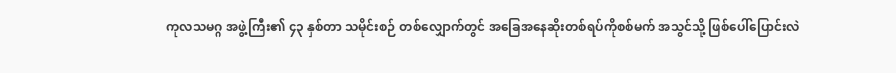ကုလသမဂ္ဂ အဖွဲ့ကြီး၏ ၄၃ နှစ်တာ သမိုင်းစဉ် တစ်လျှောက်တွင် အခြေအနေဆိုးတစ်ရပ်ကိုစစ်မက် အသွင်သို့ ဖြစ်ပေါ်ပြောင်းလဲ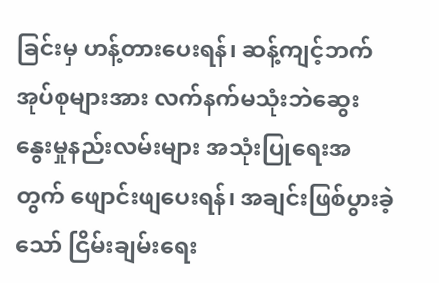ခြင်းမှ ဟန့်တားပေးရန်၊ ဆန့်ကျင့်ဘက် အုပ်စုများအား လက်နက်မသုံးဘဲဆွေး နွေးမှုနည်းလမ်းများ အသုံးပြုရေးအတွက် ဖျောင်းဖျပေးရန်၊ အချင်းဖြစ်ပွားခဲ့သော် ငြိမ်းချမ်းရေး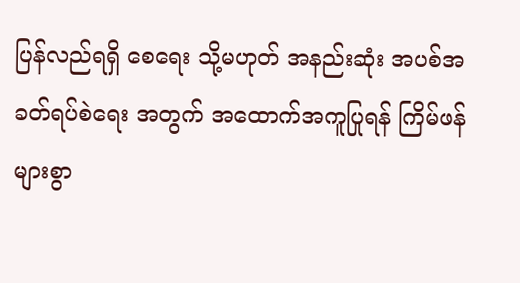ပြန်လည်ရရှိ စေရေး သို့မဟုတ် အနည်းဆုံး အပစ်အခတ်ရပ်စဲရေး အတွက် အထောက်အကူပြုရန် ကြိမ်ဖန် များစွာ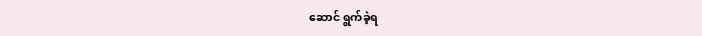ဆောင် ရွက်ခဲ့ရ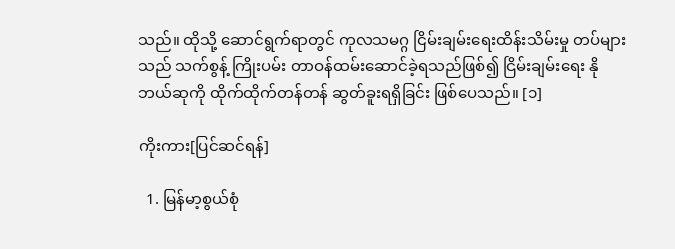သည်။ ထိုသို့ ဆောင်ရွက်ရာတွင် ကုလသမဂ္ဂ ငြိမ်းချမ်းရေးထိန်းသိမ်းမှု တပ်များသည် သက်စွန့် ကြိုးပမ်း တာဝန်ထမ်းဆောင်ခဲ့ရသည်ဖြစ်၍ ငြိမ်းချမ်းရေး နိုဘယ်ဆုကို ထိုက်ထိုက်တန်တန် ဆွတ်ခူးရရှိခြင်း ဖြစ်ပေသည်။ [၁]

ကိုးကား[ပြင်ဆင်ရန်]

  1. မြန်မာ့စွယ်စုံ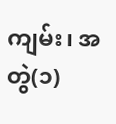ကျမ်း၊ အတွဲ(၁)